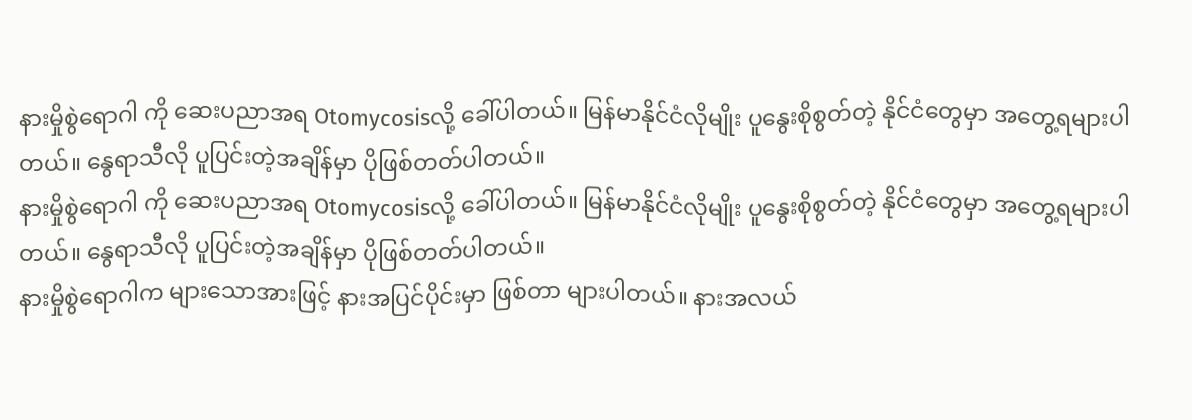နားမှိုစွဲရောဂါ ကို ဆေးပညာအရ Otomycosisလို့ ခေါ်ပါတယ်။ မြန်မာနိုင်ငံလိုမျိုး ပူနွေးစိုစွတ်တဲ့ နိုင်ငံတွေမှာ အတွေ့ရများပါတယ်။ နွေရာသီလို ပူပြင်းတဲ့အချိန်မှာ ပိုဖြစ်တတ်ပါတယ်။
နားမှိုစွဲရောဂါ ကို ဆေးပညာအရ Otomycosisလို့ ခေါ်ပါတယ်။ မြန်မာနိုင်ငံလိုမျိုး ပူနွေးစိုစွတ်တဲ့ နိုင်ငံတွေမှာ အတွေ့ရများပါတယ်။ နွေရာသီလို ပူပြင်းတဲ့အချိန်မှာ ပိုဖြစ်တတ်ပါတယ်။
နားမှိုစွဲရောဂါက များသောအားဖြင့် နားအပြင်ပိုင်းမှာ ဖြစ်တာ များပါတယ်။ နားအလယ်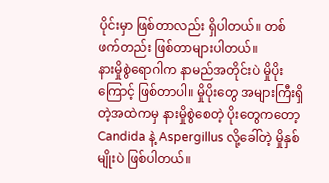ပိုင်းမှာ ဖြစ်တာလည်း ရှိပါတယ်။ တစ်ဖက်တည်း ဖြစ်တာများပါတယ်။
နားမှိုစွဲရောဂါက နာမည်အတိုင်းပဲ မှိုပိုးကြောင့် ဖြစ်တာပါ။ မှိုပိုးတွေ အများကြီးရှိတဲ့အထဲကမှ နားမှိုစွဲစေတဲ့ ပိုးတွေကတော့ Candida နဲ့ Aspergillus လို့ခေါ်တဲ့ မှိုနှစ်မျိုးပဲ ဖြစ်ပါတယ်။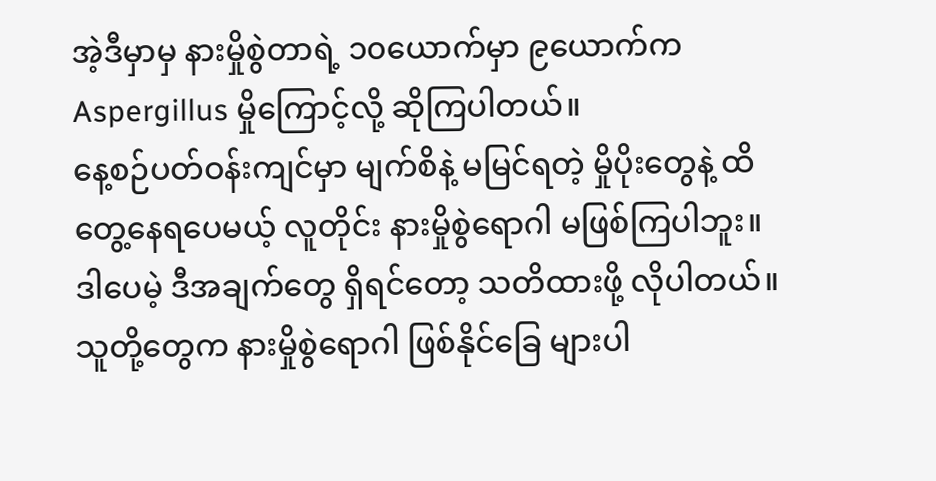အဲ့ဒီမှာမှ နားမှိုစွဲတာရဲ့ ၁၀ယောက်မှာ ၉ယောက်က Aspergillus မှိုကြောင့်လို့ ဆိုကြပါတယ်။
နေ့စဉ်ပတ်ဝန်းကျင်မှာ မျက်စိနဲ့ မမြင်ရတဲ့ မှိုပိုးတွေနဲ့ ထိတွေ့နေရပေမယ့် လူတိုင်း နားမှိုစွဲရောဂါ မဖြစ်ကြပါဘူး။ ဒါပေမဲ့ ဒီအချက်တွေ ရှိရင်တော့ သတိထားဖို့ လိုပါတယ်။ သူတို့တွေက နားမှိုစွဲရောဂါ ဖြစ်နိုင်ခြေ များပါ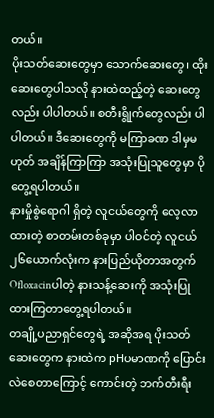တယ်။
ပိုးသတ်ဆေးတွေမှာ သောက်ဆေးတွေ၊ ထိုးဆေးတွေပါသလို နားထဲထည့်တဲ့ ဆေးတွေလည်း ပါပါတယ်။ စတီးရွိုက်တွေလည်း ပါပါတယ်။ ဒီဆေးတွေကို မကြာခဏ ဒါမှမဟုတ် အချိန်ကြာကြာ အသုံးပြုသူတွေမှာ ပိုတွေ့ရပါတယ်။
နားမှိုစွဲရောဂါ ရှိတဲ့ လူငယ်တွေကို လေ့လာထားတဲ့ စာတမ်းတစ်ခုမှာ ပါဝင်တဲ့ လူငယ် ၂၆ယောက်လုံးက နားပြည်ယိုတာအတွက် Ofloxacinပါတဲ့ နားသန့်ဆေးကို အသုံးပြုထားကြတာတွေ့ရပါတယ်။
တချို့ပညာရှင်တွေရဲ့ အဆိုအရ ပိုးသတ်ဆေးတွေက နားထဲက pHပမာဏကို ပြောင်းလဲစေတာကြောင့် ကောင်းတဲ့ ဘက်တီးရီး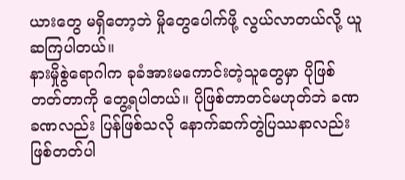ယားတွေ မရှိတော့ဘဲ မှိုတွေပေါက်ဖို့ လွယ်လာတယ်လို့ ယူဆကြပါတယ်။
နားမှိုစွဲရောဂါက ခုခံအားမကောင်းတဲ့သူတွေမှာ ပိုဖြစ်တတ်တာကို တွေ့ရပါတယ်။ ပိုဖြစ်တာတင်မဟုတ်ဘဲ ခဏခဏလည်း ပြန်ဖြစ်သလို နောက်ဆက်တွဲပြဿနာလည်း ဖြစ်တတ်ပါ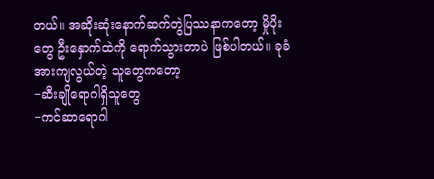တယ်။ အဆိုးဆုံးနောက်ဆက်တွဲပြဿနာကတော့ မှိုပိုးတွေ ဦးနှောက်ထဲကို ရောက်သွားတာပဲ ဖြစ်ပါတယ်။ ခုခံအားကျလွယ်တဲ့ သူတွေကတော့
−ဆီးချိုရောဂါရှိသူတွေ
−ကင်ဆာရောဂါ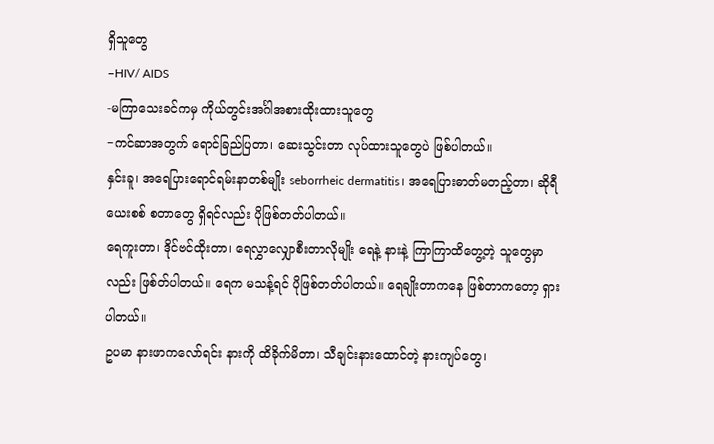ရှိသူတွေ
−HIV/ AIDS
-မကြာသေးခင်ကမှ ကိုယ်တွင်းအင်္ဂါအစားထိုးထားသူတွေ
−ကင်ဆာအတွက် ရောင်ခြည်ပြတာ၊ ဆေးသွင်းတာ လုပ်ထားသူတွေပဲ ဖြစ်ပါတယ်။
နှင်းခူ၊ အရေပြားရောင်ရမ်းနာတစ်မျိုး seborrheic dermatitis၊ အရေပြားဓာတ်မတည့်တာ၊ ဆိုရီယေးစစ် စတာတွေ ရှိရင်လည်း ပိုဖြစ်တတ်ပါတယ်။
ရေကူးတာ၊ ဒိုင်ဗင်ထိုးတာ၊ ရေလွှာလျှောစီးတာလိုမျိုး ရေနဲ့ နားနဲ့ ကြာကြာထိတွေ့တဲ့ သူတွေမှာလည်း ဖြစ်တ်ပါတယ်။ ရေက မသန့်ရင် ပိုဖြစ်တတ်ပါတယ်။ ရေချိုးတာကနေ ဖြစ်တာကတော့ ရှားပါတယ်။
ဥပမာ နားဖာကလော်ရင်း နားကို ထိခိုက်မိတာ၊ သီချင်းနားထောင်တဲ့ နားကျပ်တွေ၊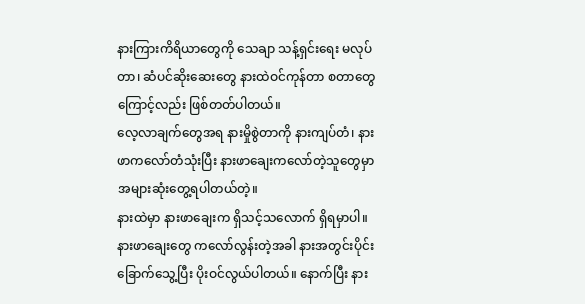နားကြားကိရိယာတွေကို သေချာ သန့်ရှင်းရေး မလုပ်တာ၊ ဆံပင်ဆိုးဆေးတွေ နားထဲဝင်ကုန်တာ စတာတွေကြောင့်လည်း ဖြစ်တတ်ပါတယ်။
လေ့လာချက်တွေအရ နားမှိုစွဲတာကို နားကျပ်တံ၊ နားဖာကလော်တံသုံးပြီး နားဖာချေးကလော်တဲ့သူတွေမှာ အများဆုံးတွေ့ရပါတယ်တဲ့။
နားထဲမှာ နားဖာချေးက ရှိသင့်သလောက် ရှိရမှာပါ။ နားဖာချေးတွေ ကလော်လွန်းတဲ့အခါ နားအတွင်းပိုင်း ခြောက်သွေ့ပြီး ပိုးဝင်လွယ်ပါတယ်။ နောက်ပြီး နား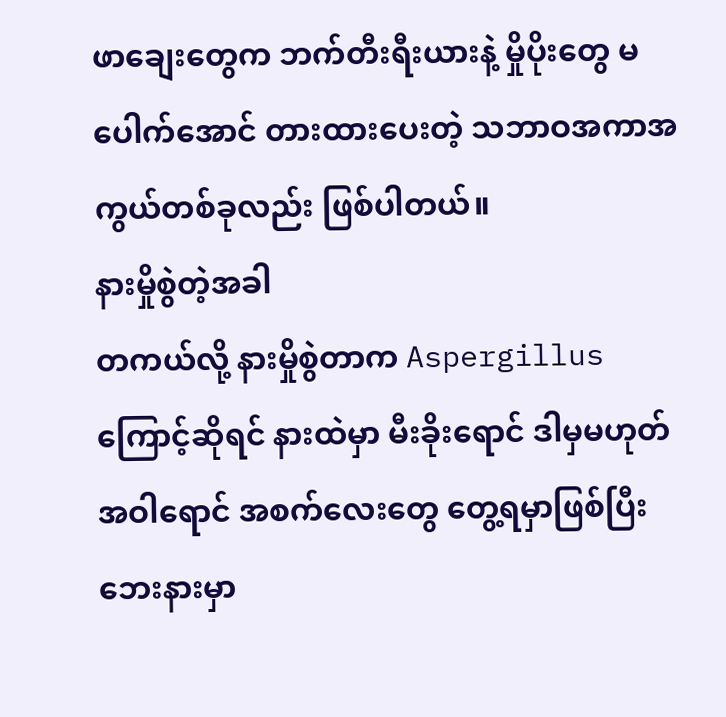ဖာချေးတွေက ဘက်တီးရီးယားနဲ့ မှိုပိုးတွေ မပေါက်အောင် တားထားပေးတဲ့ သဘာဝအကာအကွယ်တစ်ခုလည်း ဖြစ်ပါတယ်။
နားမှိုစွဲတဲ့အခါ
တကယ်လို့ နားမှိုစွဲတာက Aspergillus ကြောင့်ဆိုရင် နားထဲမှာ မီးခိုးရောင် ဒါမှမဟုတ် အဝါရောင် အစက်လေးတွေ တွေ့ရမှာဖြစ်ပြီး ဘေးနားမှာ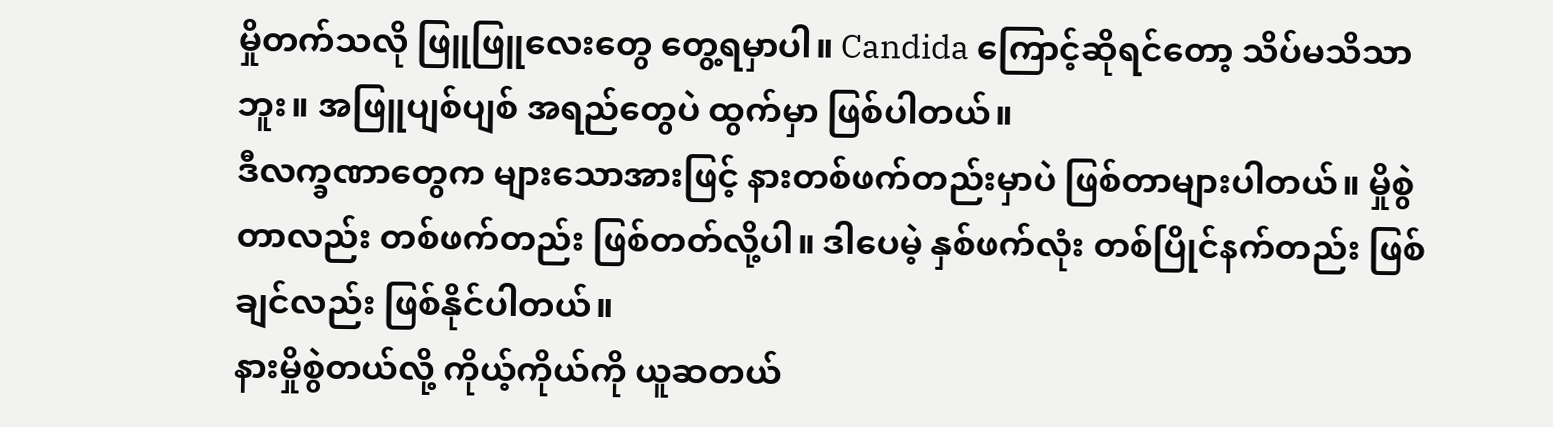မှိုတက်သလို ဖြူဖြူလေးတွေ တွေ့ရမှာပါ။ Candida ကြောင့်ဆိုရင်တော့ သိပ်မသိသာဘူး။ အဖြူပျစ်ပျစ် အရည်တွေပဲ ထွက်မှာ ဖြစ်ပါတယ်။
ဒီလက္ခဏာတွေက များသောအားဖြင့် နားတစ်ဖက်တည်းမှာပဲ ဖြစ်တာများပါတယ်။ မှိုစွဲတာလည်း တစ်ဖက်တည်း ဖြစ်တတ်လို့ပါ။ ဒါပေမဲ့ နှစ်ဖက်လုံး တစ်ပြိုင်နက်တည်း ဖြစ်ချင်လည်း ဖြစ်နိုင်ပါတယ်။
နားမှိုစွဲတယ်လို့ ကိုယ့်ကိုယ်ကို ယူဆတယ်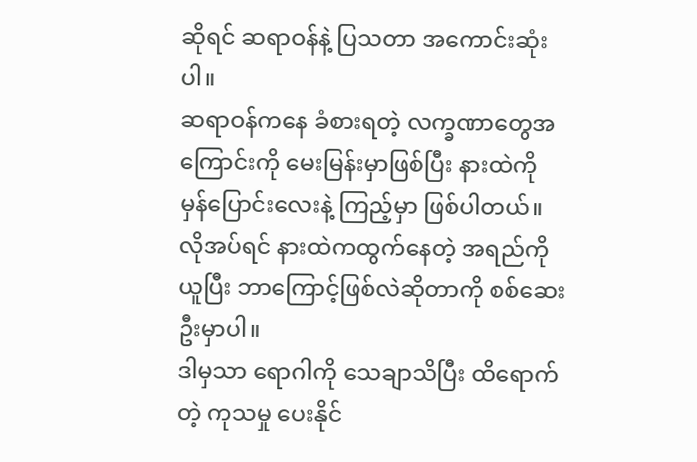ဆိုရင် ဆရာဝန်နဲ့ ပြသတာ အကောင်းဆုံးပါ။
ဆရာဝန်ကနေ ခံစားရတဲ့ လက္ခဏာတွေအကြောင်းကို မေးမြန်းမှာဖြစ်ပြီး နားထဲကို မှန်ပြောင်းလေးနဲ့ ကြည့်မှာ ဖြစ်ပါတယ်။ လိုအပ်ရင် နားထဲကထွက်နေတဲ့ အရည်ကို ယူပြီး ဘာကြောင့်ဖြစ်လဲဆိုတာကို စစ်ဆေးဦးမှာပါ။
ဒါမှသာ ရောဂါကို သေချာသိပြီး ထိရောက်တဲ့ ကုသမှု ပေးနိုင်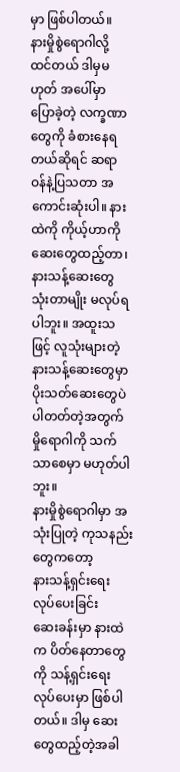မှာ ဖြစ်ပါတယ်။
နားမှိုစွဲရောဂါလို့ ထင်တယ် ဒါမှမဟုတ် အပေါ်မှာ ပြောခဲ့တဲ့ လက္ခဏာတွေကို ခံစားနေရတယ်ဆိုရင် ဆရာဝန်နဲ့ပြသတာ အကောင်းဆုံးပါ။ နားထဲကို ကိုယ့်ဟာကို ဆေးတွေထည့်တာ၊ နားသန့်ဆေးတွေ သုံးတာမျိုး မလုပ်ရပါဘူး။ အထူးသဖြင့် လူသုံးများတဲ့ နားသန့်ဆေးတွေမှာ ပိုးသတ်ဆေးတွေပဲ ပါတတ်တဲ့အတွက် မှိုရောဂါကို သက်သာစေမှာ မဟုတ်ပါဘူး။
နားမှိုစွဲရောဂါမှာ အသုံးပြုတဲ့ ကုသနည်းတွေကတော့
နားသန့်ရှင်းရေး လုပ်ပေးခြင်း
ဆေးခန်းမှာ နားထဲက ပိတ်နေတာတွေကို သန့်ရှင်းရေး လုပ်ပေးမှာ ဖြစ်ပါတယ်။ ဒါမှ ဆေးတွေထည့်တဲ့အခါ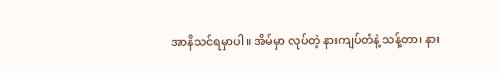အာနိသင်ရမှာပါ။ အိမ်မှာ လုပ်တဲ့ နားကျပ်တံနဲ့ သန့်တာ၊ နား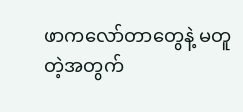ဖာကလော်တာတွေနဲ့ မတူတဲ့အတွက်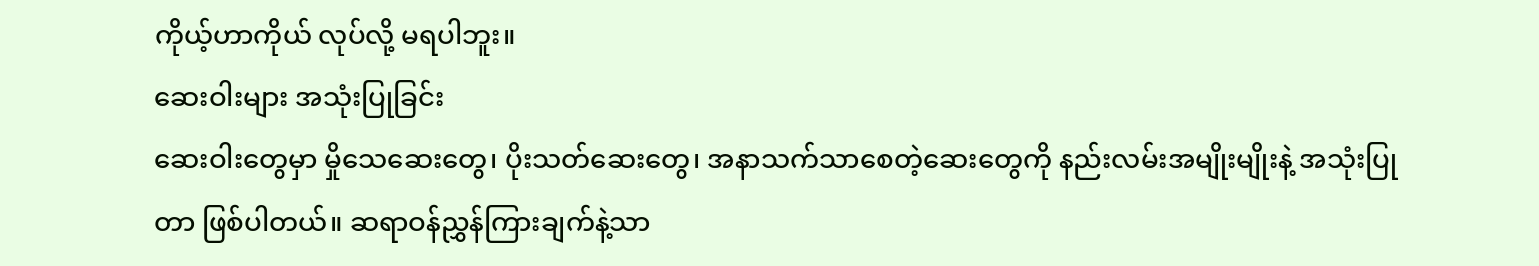ကိုယ့်ဟာကိုယ် လုပ်လို့ မရပါဘူး။
ဆေးဝါးများ အသုံးပြုခြင်း
ဆေးဝါးတွေမှာ မှိုသေဆေးတွေ၊ ပိုးသတ်ဆေးတွေ၊ အနာသက်သာစေတဲ့ဆေးတွေကို နည်းလမ်းအမျိုးမျိုးနဲ့ အသုံးပြုတာ ဖြစ်ပါတယ်။ ဆရာဝန်ညွှန်ကြားချက်နဲ့သာ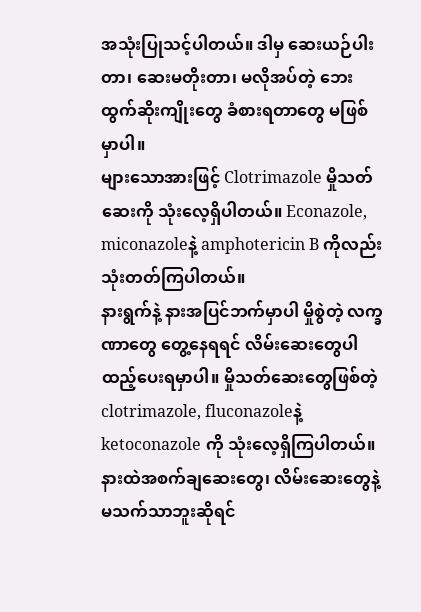အသုံးပြုသင့်ပါတယ်။ ဒါမှ ဆေးယဉ်ပါးတာ၊ ဆေးမတိုးတာ၊ မလိုအပ်တဲ့ ဘေးထွက်ဆိုးကျိုးတွေ ခံစားရတာတွေ မဖြစ်မှာပါ။
များသောအားဖြင့် Clotrimazole မှိုသတ်ဆေးကို သုံးလေ့ရှိပါတယ်။ Econazole, miconazoleနဲ့ amphotericin B ကိုလည်း သုံးတတ်ကြပါတယ်။
နားရွက်နဲ့ နားအပြင်ဘက်မှာပါ မှိုစွဲတဲ့ လက္ခဏာတွေ တွေ့နေရရင် လိမ်းဆေးတွေပါ ထည့်ပေးရမှာပါ။ မှိုသတ်ဆေးတွေဖြစ်တဲ့ clotrimazole, fluconazoleနဲ့ ketoconazole ကို သုံးလေ့ရှိကြပါတယ်။
နားထဲအစက်ချဆေးတွေ၊ လိမ်းဆေးတွေနဲ့ မသက်သာဘူးဆိုရင်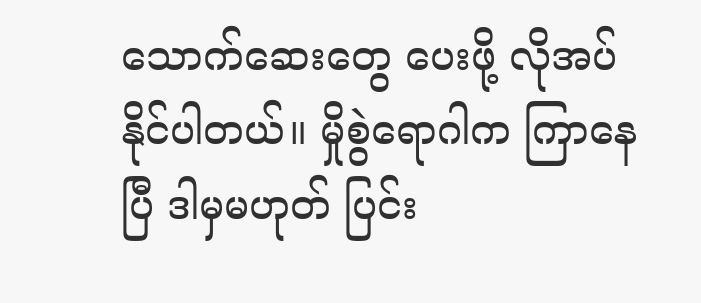သောက်ဆေးတွေ ပေးဖို့ လိုအပ်နိုင်ပါတယ်။ မှိုစွဲရောဂါက ကြာနေပြီ ဒါမှမဟုတ် ပြင်း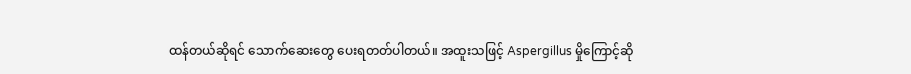ထန်တယ်ဆိုရင် သောက်ဆေးတွေ ပေးရတတ်ပါတယ်။ အထူးသဖြင့် Aspergillus မှိုကြောင့်ဆို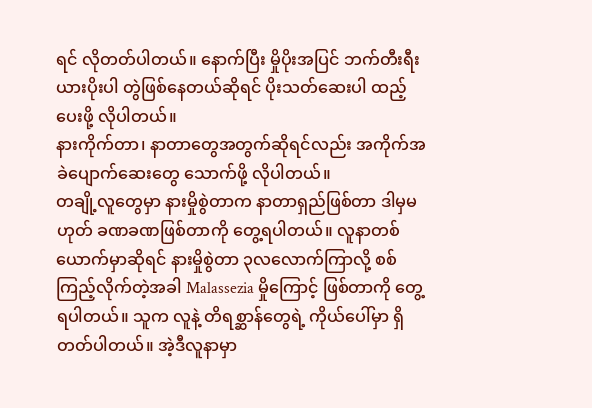ရင် လိုတတ်ပါတယ်။ နောက်ပြီး မှိုပိုးအပြင် ဘက်တီးရီးယားပိုးပါ တွဲဖြစ်နေတယ်ဆိုရင် ပိုးသတ်ဆေးပါ ထည့်ပေးဖို့ လိုပါတယ်။
နားကိုက်တာ၊ နာတာတွေအတွက်ဆိုရင်လည်း အကိုက်အခဲပျောက်ဆေးတွေ သောက်ဖို့ လိုပါတယ်။
တချို့လူတွေမှာ နားမှိုစွဲတာက နာတာရှည်ဖြစ်တာ ဒါမှမဟုတ် ခဏခဏဖြစ်တာကို တွေ့ရပါတယ်။ လူနာတစ်ယောက်မှာဆိုရင် နားမှိုစွဲတာ ၃လလောက်ကြာလို့ စစ်ကြည့်လိုက်တဲ့အခါ Malassezia မှိုကြောင့် ဖြစ်တာကို တွေ့ရပါတယ်။ သူက လူနဲ့ တိရစ္ဆာန်တွေရဲ့ ကိုယ်ပေါ်မှာ ရှိတတ်ပါတယ်။ အဲ့ဒီလူနာမှာ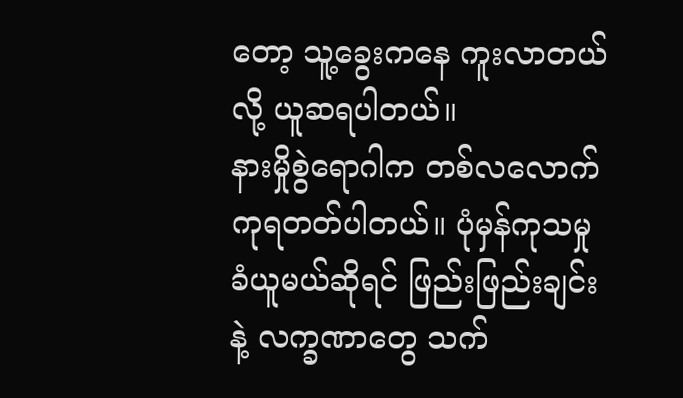တော့ သူ့ခွေးကနေ ကူးလာတယ်လို့ ယူဆရပါတယ်။
နားမှိုစွဲရောဂါက တစ်လလောက်ကုရတတ်ပါတယ်။ ပုံမှန်ကုသမှုခံယူမယ်ဆိုရင် ဖြည်းဖြည်းချင်းနဲ့ လက္ခဏာတွေ သက်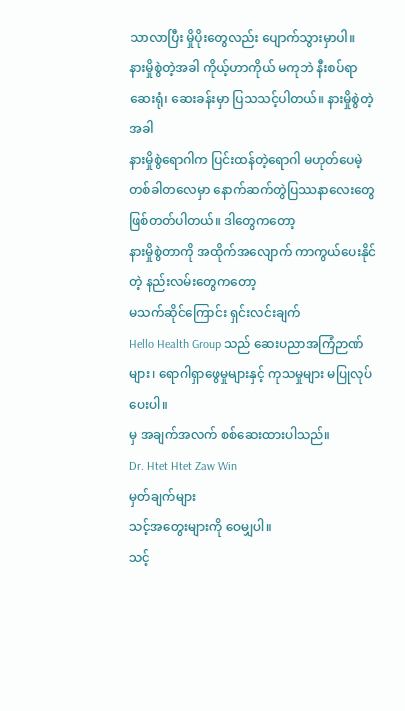သာလာပြီး မှိုပိုးတွေလည်း ပျောက်သွားမှာပါ။
နားမှိုစွဲတဲ့အခါ ကိုယ့်ဟာကိုယ် မကုဘဲ နီးစပ်ရာ ဆေးရုံ၊ ဆေးခန်းမှာ ပြသသင့်ပါတယ်။ နားမှိုစွဲတဲ့အခါ
နားမှိုစွဲရောဂါက ပြင်းထန်တဲ့ရောဂါ မဟုတ်ပေမဲ့ တစ်ခါတလေမှာ နောက်ဆက်တွဲပြဿနာလေးတွေ ဖြစ်တတ်ပါတယ်။ ဒါတွေကတော့
နားမှိုစွဲတာကို အထိုက်အလျောက် ကာကွယ်ပေးနိုင်တဲ့ နည်းလမ်းတွေကတော့
မသက်ဆိုင်ကြောင်း ရှင်းလင်းချက်
Hello Health Group သည် ဆေးပညာအကြံဉာဏ်များ၊ ရောဂါရှာဖွေမှုများနှင့် ကုသမှုများ မပြုလုပ်ပေးပါ။
မှ အချက်အလက် စစ်ဆေးထားပါသည်။
Dr. Htet Htet Zaw Win
မှတ်ချက်များ
သင့်အတွေးများကို ဝေမျှပါ။
သင့်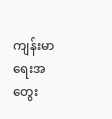ကျန်းမာရေးအတွေး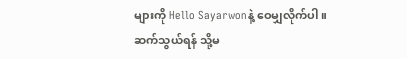များကို Hello Sayarwonနဲ့ ဝေမျှလိုက်ပါ။
ဆက်သွယ်ရန် သို့မ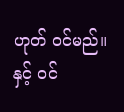ဟုတ် ဝင်မည်။ နှင့် ဝင်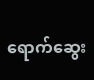ရောက်ဆွေး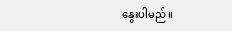နွေးပါမည်။